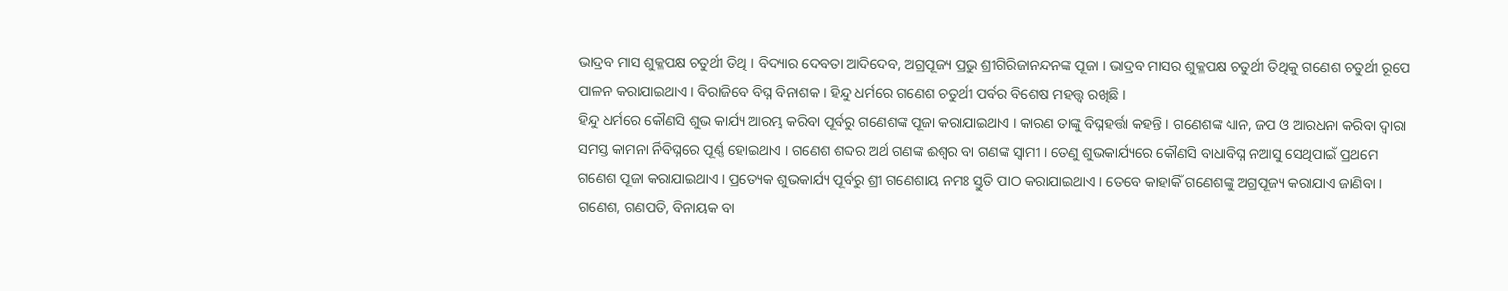ଭାଦ୍ରବ ମାସ ଶୁକ୍ଳପକ୍ଷ ଚତୁର୍ଥୀ ତିଥି । ବିଦ୍ୟାର ଦେବତା ଆଦିଦେବ, ଅଗ୍ରପୂଜ୍ୟ ପ୍ରଭୁ ଶ୍ରୀଗିରିଜାନନ୍ଦନଙ୍କ ପୂଜା । ଭାଦ୍ରବ ମାସର ଶୁକ୍ଳପକ୍ଷ ଚତୁର୍ଥୀ ତିଥିକୁ ଗଣେଶ ଚତୁର୍ଥୀ ରୂପେ ପାଳନ କରାଯାଇଥାଏ । ବିରାଜିବେ ବିଘ୍ନ ବିନାଶକ । ହିନ୍ଦୁ ଧର୍ମରେ ଗଣେଶ ଚତୁର୍ଥୀ ପର୍ବର ବିଶେଷ ମହତ୍ତ୍ୱ ରଖିଛି ।
ହିନ୍ଦୁ ଧର୍ମରେ କୌଣସି ଶୁଭ କାର୍ଯ୍ୟ ଆରମ୍ଭ କରିବା ପୂର୍ବରୁ ଗଣେଶଙ୍କ ପୂଜା କରାଯାଇଥାଏ । କାରଣ ତାଙ୍କୁ ବିଘ୍ନହର୍ତ୍ତା କହନ୍ତି । ଗଣେଶଙ୍କ ଧ୍ୟାନ, ଜପ ଓ ଆରଧନା କରିବା ଦ୍ୱାରା ସମସ୍ତ କାମନା ର୍ନିବିଘ୍ନରେ ପୂର୍ଣ୍ଣ ହୋଇଥାଏ । ଗଣେଶ ଶବ୍ଦର ଅର୍ଥ ଗଣଙ୍କ ଈଶ୍ୱର ବା ଗଣଙ୍କ ସ୍ୱାମୀ । ତେଣୁ ଶୁଭକାର୍ଯ୍ୟରେ କୌଣସି ବାଧାବିଘ୍ନ ନଆସୁ ସେଥିପାଇଁ ପ୍ରଥମେ ଗଣେଶ ପୂଜା କରାଯାଇଥାଏ । ପ୍ରତ୍ୟେକ ଶୁଭକାର୍ଯ୍ୟ ପୂର୍ବରୁ ଶ୍ରୀ ଗଣେଶାୟ ନମଃ ସ୍ତୁତି ପାଠ କରାଯାଇଥାଏ । ତେବେ କାହାକିଁ ଗଣେଶଙ୍କୁ ଅଗ୍ରପୂଜ୍ୟ କରାଯାଏ ଜାଣିବା ।
ଗଣେଶ, ଗଣପତି, ବିନାୟକ ବା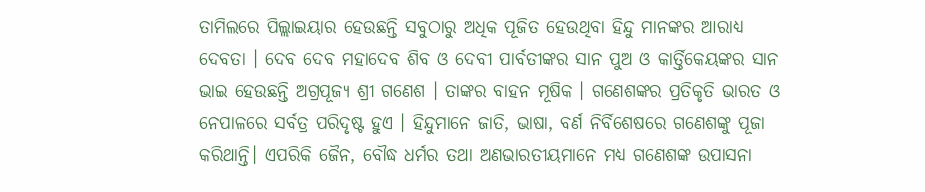ତାମିଲରେ ପିଲ୍ଲାଇୟାର ହେଉଛନ୍ତି ସବୁଠାରୁ ଅଧିକ ପୂଜିତ ହେଉଥିବା ହିନ୍ଦୁ ମାନଙ୍କର ଆରାଧ୍ୟ ଦେବତା । ଦେବ ଦେବ ମହାଦେବ ଶିବ ଓ ଦେବୀ ପାର୍ବତୀଙ୍କର ସାନ ପୁଅ ଓ କାର୍ତ୍ତିକେୟଙ୍କର ସାନ ଭାଇ ହେଉଛନ୍ତି ଅଗ୍ରପୂଜ୍ଯ ଶ୍ରୀ ଗଣେଶ । ତାଙ୍କର ବାହନ ମୂଷିକ । ଗଣେଶଙ୍କର ପ୍ରତିକୃତି ଭାରତ ଓ ନେପାଳରେ ସର୍ବତ୍ର ପରିଦୃଷ୍ଟ ହୁଏ । ହିନ୍ଦୁମାନେ ଜାତି, ଭାଷା, ବର୍ଣ ନିର୍ବିଶେଷରେ ଗଣେଶଙ୍କୁ ପୂଜା କରିଥାନ୍ତି। ଏପରିକି ଜୈନ, ବୌଦ୍ଧ ଧର୍ମର ତଥା ଅଣଭାରତୀୟମାନେ ମଧ୍ୟ ଗଣେଶଙ୍କ ଉପାସନା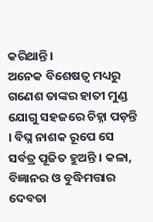କରିଥାନ୍ତି।
ଅନେକ ବିଶେଷତ୍ୱ ମଧ୍ୟରୁ ଗଣେଶ ତାଙ୍କର ହାତୀ ମୁଣ୍ଡ ଯୋଗୁ ସହଜରେ ଚିହ୍ନା ପଡ଼ନ୍ତି । ବିଘ୍ନ ନାଶକ ରୂପେ ସେ ସର୍ବତ୍ର ପୂଜିତ ହୁଅନ୍ତି । କଳା, ବିଜ୍ଞାନର ଓ ବୁଦ୍ଧିମତ୍ତାର ଦେବତା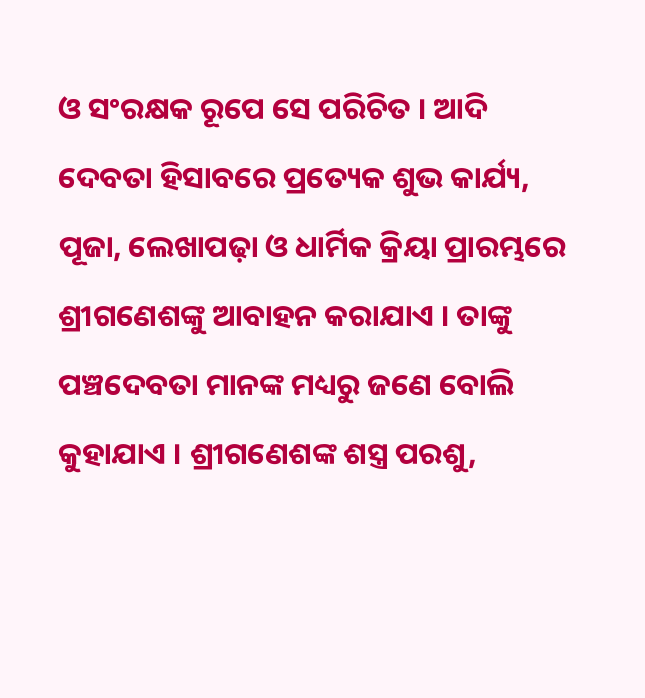ଓ ସଂରକ୍ଷକ ରୂପେ ସେ ପରିଚିତ । ଆଦି ଦେବତା ହିସାବରେ ପ୍ରତ୍ୟେକ ଶୁଭ କାର୍ଯ୍ୟ, ପୂଜା, ଲେଖାପଢ଼ା ଓ ଧାର୍ମିକ କ୍ରିୟା ପ୍ରାରମ୍ଭରେ ଶ୍ରୀଗଣେଶଙ୍କୁ ଆବାହନ କରାଯାଏ । ତାଙ୍କୁ ପଞ୍ଚଦେବତା ମାନଙ୍କ ମଧ୍ୟରୁ ଜଣେ ବୋଲି କୁହାଯାଏ । ଶ୍ରୀଗଣେଶଙ୍କ ଶସ୍ତ୍ର ପରଶୁ,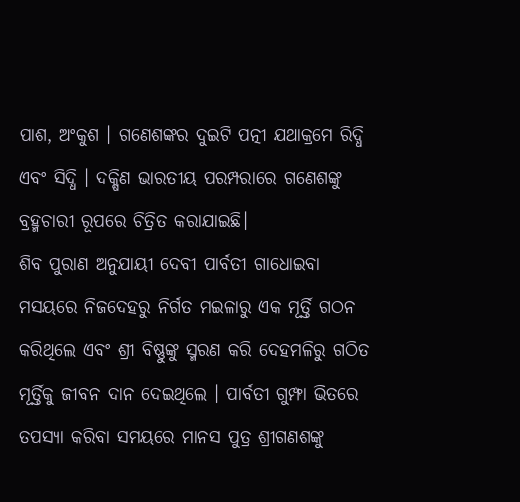ପାଶ, ଅଂକୁଶ । ଗଣେଶଙ୍କର ଦୁଇଟି ପତ୍ନୀ ଯଥାକ୍ରମେ ରିଦ୍ଧି ଏବଂ ସିଦ୍ଧି । ଦକ୍ଷିଣ ଭାରତୀୟ ପରମ୍ପରାରେ ଗଣେଶଙ୍କୁ ବ୍ରହ୍ମଚାରୀ ରୂପରେ ଚିତ୍ରିତ କରାଯାଇଛି।
ଶିବ ପୁରାଣ ଅନୁଯାୟୀ ଦେବୀ ପାର୍ବତୀ ଗାଧୋଇବା ମସୟରେ ନିଜଦେହରୁ ନିର୍ଗତ ମଇଳାରୁ ଏକ ମୂର୍ତ୍ତି ଗଠନ କରିଥିଲେ ଏବଂ ଶ୍ରୀ ବିଷ୍ଣୁଙ୍କୁ ସ୍ମରଣ କରି ଦେହମଳିରୁ ଗଠିତ ମୂର୍ତ୍ତିକୁ ଜୀବନ ଦାନ ଦେଇଥିଲେ । ପାର୍ବତୀ ଗୁମ୍ଫା ଭିତରେ ତପସ୍ୟା କରିବା ସମୟରେ ମାନସ ପୁତ୍ର ଶ୍ରୀଗଣଶଙ୍କୁ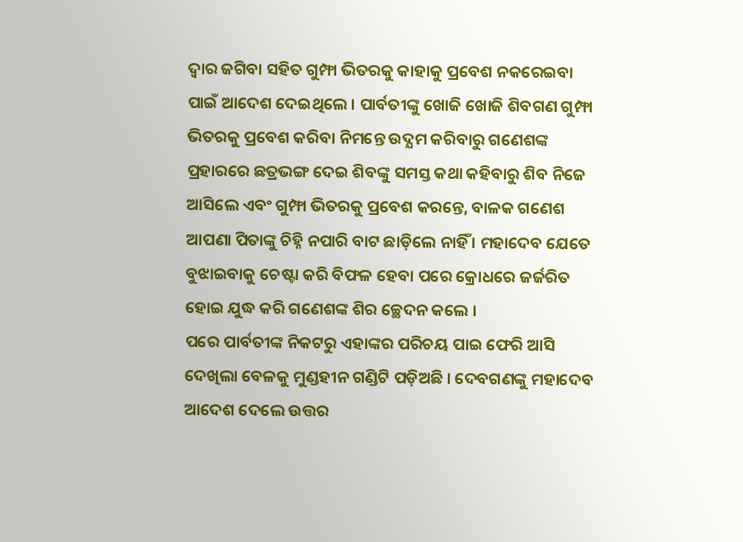ଦ୍ୱାର ଜଗିବା ସହିତ ଗୁମ୍ଫା ଭିତରକୁ କାହାକୁ ପ୍ରବେଶ ନକରେଇବା ପାଇଁ ଆଦେଶ ଦେଇଥିଲେ । ପାର୍ବତୀଙ୍କୁ ଖୋଜି ଖୋଜି ଶିବଗଣ ଗୁମ୍ଫା ଭିତରକୁ ପ୍ରବେଶ କରିବା ନିମନ୍ତେ ଉଦ୍ଯମ କରିବାରୁ ଗଣେଶଙ୍କ ପ୍ରହାରରେ ଛତ୍ରଭଙ୍ଗ ଦେଇ ଶିବଙ୍କୁ ସମସ୍ତ କଥା କହିବାରୁ ଶିବ ନିଜେ ଆସିଲେ ଏବଂ ଗୁମ୍ଫା ଭିତରକୁ ପ୍ରବେଶ କରନ୍ତେ, ବାଳକ ଗଣେଶ ଆପଣା ପିତାଙ୍କୁ ଚିହ୍ନି ନପାରି ବାଟ ଛାଡ଼ିଲେ ନାହିଁ । ମହାଦେବ ଯେତେ ବୁଝାଇବାକୁ ଚେଷ୍ଟା କରି ବିଫଳ ହେବା ପରେ କ୍ରୋଧରେ ଜର୍ଜରିତ ହୋଇ ଯୁଦ୍ଧ କରି ଗଣେଶଙ୍କ ଶିର ଚ୍ଛେଦନ କଲେ ।
ପରେ ପାର୍ବତୀଙ୍କ ନିକଟରୁ ଏହାଙ୍କର ପରିଚୟ ପାଇ ଫେରି ଆସି ଦେଖିଲା ବେଳକୁ ମୁଣ୍ଡହୀନ ଗଣ୍ଡିଟି ପଡ଼ିଅଛି । ଦେବଗଣଙ୍କୁ ମହାଦେବ ଆଦେଶ ଦେଲେ ଉତ୍ତର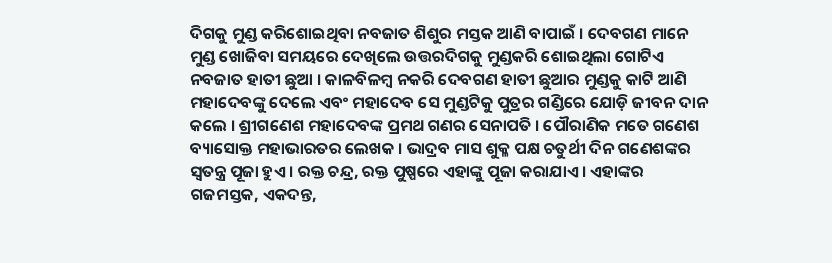ଦିଗକୁ ମୁଣ୍ଡ କରିଶୋଇଥିବା ନବଜାତ ଶିଶୁର ମସ୍ତକ ଆଣି ବାପାଇଁ । ଦେବଗଣ ମାନେ ମୁଣ୍ଡ ଖୋଜିବା ସମୟରେ ଦେଖିଲେ ଉତ୍ତରଦିଗକୁ ମୁଣ୍ଡକରି ଶୋଇଥିଲା ଗୋଟିଏ ନବଜାତ ହାତୀ ଛୁଆ । କାଳବିଳମ୍ବ ନକରି ଦେବଗଣ ହାତୀ ଛୁଆର ମୁଣ୍ଡକୁ କାଟି ଆଣି ମହାଦେବଙ୍କୁ ଦେଲେ ଏବଂ ମହାଦେବ ସେ ମୁଣ୍ଡଟିକୁ ପୁତ୍ରର ଗଣ୍ଡିରେ ଯୋଡ଼ି ଜୀବନ ଦାନ କଲେ । ଶ୍ରୀଗଣେଶ ମହାଦେବଙ୍କ ପ୍ରମଥ ଗଣର ସେନାପତି । ପୌରାଣିକ ମତେ ଗଣେଶ ବ୍ୟାସୋକ୍ତ ମହାଭାରତର ଲେଖକ । ଭାଦ୍ରବ ମାସ ଶୁକ୍ଳ ପକ୍ଷ ଚତୁର୍ଥୀ ଦିନ ଗଣେଶଙ୍କର ସ୍ୱତନ୍ତ୍ର ପୂଜା ହୁଏ । ରକ୍ତ ଚନ୍ଦ୍ର, ରକ୍ତ ପୁଷ୍ପରେ ଏହାଙ୍କୁ ପୂଜା କରାଯାଏ । ଏହାଙ୍କର ଗଜମସ୍ତକ, ଏକଦନ୍ତ,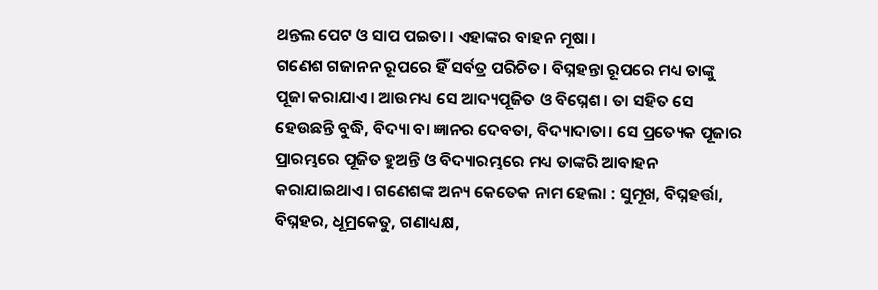ଥନ୍ତଲ ପେଟ ଓ ସାପ ପଇତା । ଏହାଙ୍କର ବାହନ ମୂଷା ।
ଗଣେଶ ଗଜାନନ ରୂପରେ ହିଁ ସର୍ବତ୍ର ପରିଚିତ। ବିଘ୍ନହନ୍ତା ରୂପରେ ମଧ୍ୟ ତାଙ୍କୁ ପୂଜା କରାଯାଏ। ଆଉମଧ୍ୟ ସେ ଆଦ୍ୟପୂଜିତ ଓ ବିଘ୍ନେଶ। ତା ସହିତ ସେ ହେଉଛନ୍ତି ବୁଦ୍ଧି, ବିଦ୍ୟା ବା ଜ୍ଞାନର ଦେବତା, ବିଦ୍ୟାଦାତା। ସେ ପ୍ରତ୍ୟେକ ପୂଜାର ପ୍ରାରମ୍ଭରେ ପୂଜିତ ହୁଅନ୍ତି ଓ ବିଦ୍ୟାରମ୍ଭରେ ମଧ୍ୟ ତାଙ୍କରି ଆବାହନ କରାଯାଇଥାଏ। ଗଣେଶଙ୍କ ଅନ୍ୟ କେତେକ ନାମ ହେଲା : ସୁମୂଖ, ବିଘ୍ନହର୍ତ୍ତା, ବିଘ୍ନହର, ଧୂମ୍ରକେତୁ, ଗଣାଧ୍ୟକ୍ଷ,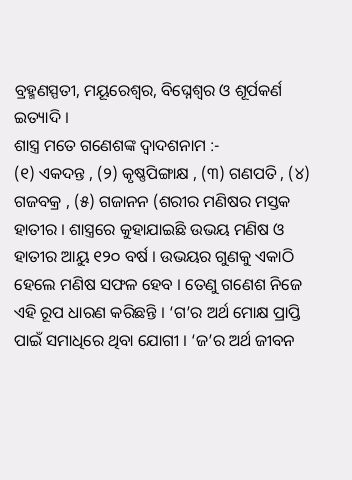ବ୍ରହ୍ମଣସ୍ପତୀ, ମୟୂରେଶ୍ୱର, ବିଘ୍ନେଶ୍ୱର ଓ ଶୂର୍ପକର୍ଣ ଇତ୍ୟାଦି ।
ଶାସ୍ତ୍ର ମତେ ଗଣେଶଙ୍କ ଦ୍ୱାଦଶନାମ :-
(୧) ଏକଦନ୍ତ , (୨) କୃଷ୍ଣପିଙ୍ଗାକ୍ଷ , (୩) ଗଣପତି , (୪) ଗଜବକ୍ର , (୫) ଗଜାନନ (ଶରୀର ମଣିଷର ମସ୍ତକ ହାତୀର । ଶାସ୍ତ୍ରରେ କୁହାଯାଇଛି ଉଭୟ ମଣିଷ ଓ ହାତୀର ଆୟୁ ୧୨୦ ବର୍ଷ । ଉଭୟର ଗୁଣକୁ ଏକାଠି ହେଲେ ମଣିଷ ସଫଳ ହେବ । ତେଣୁ ଗଣେଶ ନିଜେ ଏହି ରୂପ ଧାରଣ କରିଛନ୍ତି । ‘ଗ’ର ଅର୍ଥ ମୋକ୍ଷ ପ୍ରାପ୍ତି ପାଇଁ ସମାଧିରେ ଥିବା ଯୋଗୀ । ‘ଜ’ର ଅର୍ଥ ଜୀବନ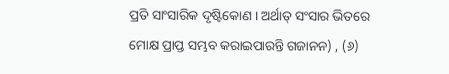ପ୍ରତି ସାଂସାରିକ ଦୃଷ୍ଟିକୋଣ । ଅର୍ଥାତ୍ ସଂସାର ଭିତରେ ମୋକ୍ଷ ପ୍ରାପ୍ତ ସମ୍ଭବ କରାଇପାରନ୍ତି ଗଜାନନ) , (୬)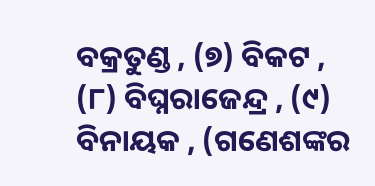ବକ୍ରତୁଣ୍ଡ , (୭) ବିକଟ , (୮) ବିଘ୍ନରାଜେନ୍ଦ୍ର , (୯) ବିନାୟକ , (ଗଣେଶଙ୍କର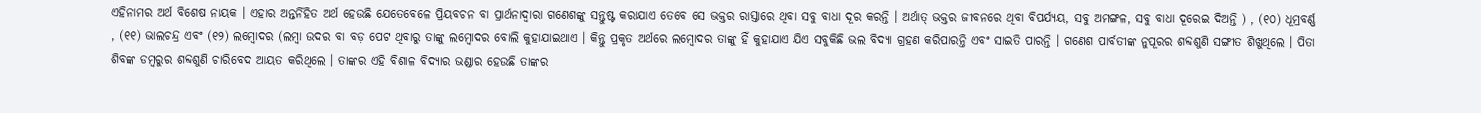ଏହିନାମର ଅର୍ଥ ବିଶେଷ ନାୟକ । ଏହାର ଅନ୍ତର୍ନିହିତ ଅର୍ଥ ହେଉଛି ଯେତେବେଳେ ପ୍ରିୟବଚନ ବା ପ୍ରାର୍ଥନାଦ୍ୱାରା ଗଣେଶଙ୍କୁ ସନ୍ତୁଷ୍ଟ କରାଯାଏ ତେବେ ସେ ଭକ୍ତର ରାସ୍ତାରେ ଥିବା ସବୁ ବାଧା ଦୂର କରନ୍ତି । ଅର୍ଥାତ୍ ଭକ୍ତର ଜୀବନରେ ଥିବା ବିପର୍ଯ୍ୟୟ, ସବୁ ଅମଙ୍ଗଳ, ସବୁ ବାଧା ଦୂରେଇ ଦିଅନ୍ତି ) , (୧୦) ଧୂମ୍ରବର୍ଣ୍ଣ , (୧୧) ଭାଲଚନ୍ଦ୍ର ଏବଂ (୧୨) ଲମ୍ବୋଦର (ଲମ୍ବା ଉଦର ବା ବଡ଼ ପେଟ ଥିବାରୁ ତାଙ୍କୁ ଲମ୍ବୋଦର ବୋଲି କୁହାଯାଇଥାଏ । କିନ୍ତୁ ପ୍ରକୃତ ଅର୍ଥରେ ଲମ୍ବୋଦର ତାଙ୍କୁ ହିଁ କୁହାଯାଏ ଯିଏ ସବୁକିଛି ଭଲ ବିଦ୍ୟା ଗ୍ରହଣ କରିପାରନ୍ତି ଏବଂ ସାଇତି ପାରନ୍ତି । ଗଣେଶ ପାର୍ବତୀଙ୍କ ନୁପୂରର ଶବ୍ଦଶୁଣି ସଙ୍ଗୀତ ଶିଖୁଥିଲେ । ପିତା ଶିବଙ୍କ ଡମ୍ବରୁର ଶବ୍ଦଶୁଣି ଚାରିବେଦ ଆୟତ କରିଥିଲେ । ତାଙ୍କର ଏହି ବିଶାଳ ବିଦ୍ୟାର ଭଣ୍ଡାର ହେଉଛି ତାଙ୍କର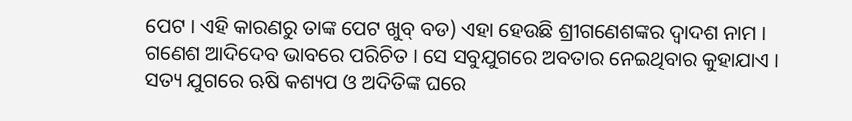ପେଟ । ଏହି କାରଣରୁ ତାଙ୍କ ପେଟ ଖୁବ୍ ବଡ) ଏହା ହେଉଛି ଶ୍ରୀଗଣେଶଙ୍କର ଦ୍ବାଦଶ ନାମ ।
ଗଣେଶ ଆଦିଦେବ ଭାବରେ ପରିଚିତ । ସେ ସବୁଯୁଗରେ ଅବତାର ନେଇଥିବାର କୁହାଯାଏ । ସତ୍ୟ ଯୁଗରେ ଋଷି କଶ୍ୟପ ଓ ଅଦିତିଙ୍କ ଘରେ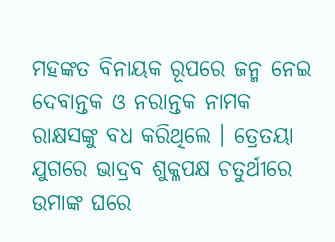ମହଙ୍କତ ବିନାୟକ ରୂପରେ ଜନ୍ମ ନେଇ ଦେବାନ୍ତକ ଓ ନରାନ୍ତକ ନାମକ ରାକ୍ଷସଙ୍କୁ ବଧ କରିଥିଲେ । ତ୍ରେତୟା ଯୁଗରେ ଭାଦ୍ରବ ଶୁକ୍ଳପକ୍ଷ ଚତୁର୍ଥୀରେ ଉମାଙ୍କ ଘରେ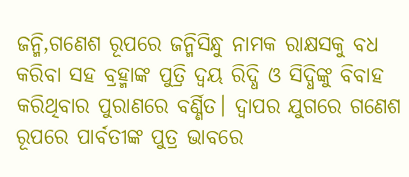ଜନ୍ମି,ଗଣେଶ ରୂପରେ ଜନ୍ମିସିନ୍ଧୁ ନାମକ ରାକ୍ଷସକୁ ବଧ କରିବା ସହ ବ୍ରହ୍ମାଙ୍କ ପୁତ୍ରି ଦ୍ୱୟ ରିଦ୍ଧି ଓ ସିଦ୍ଧିଙ୍କୁ ବିବାହ କରିଥିବାର ପୁରାଣରେ ବର୍ଣ୍ଣିତ। ଦ୍ୱାପର ଯୁଗରେ ଗଣେଶ ରୂପରେ ପାର୍ବତୀଙ୍କ ପୁତ୍ର ଭାବରେ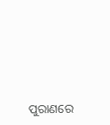ପୁରାଣରେ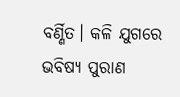ବର୍ଣ୍ଣିତ। କଳି ଯୁଗରେ ଭବିଷ୍ୟ ପୁରାଣ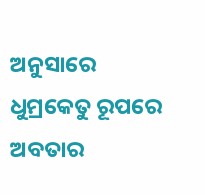ଅନୁସାରେ ଧୁମ୍ରକେତୁ ରୂପରେ ଅବତାର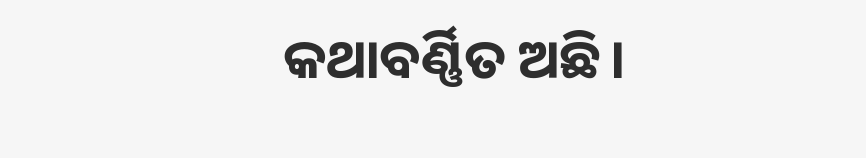କଥାବର୍ଣ୍ଣିତ ଅଛି।